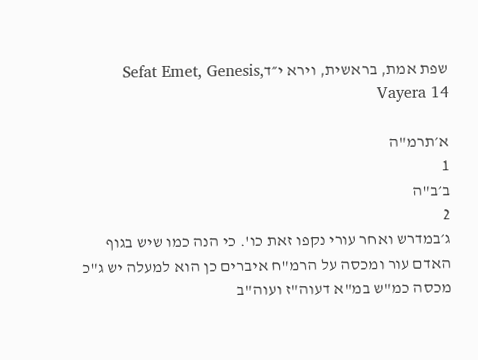שפת אמת, בראשית, וירא י״דSefat Emet, Genesis, Vayera 14

א׳תרמ"ה
1
ב׳ב"ה
2
ג׳במדרש ואחר עורי נקפו זאת כו'. כי הנה כמו שיש בגוף האדם עור ומכסה על הרמ"ח איברים כן הוא למעלה יש ג"כ מכסה כמ"ש במ"א דעוה"ז ועוה"ב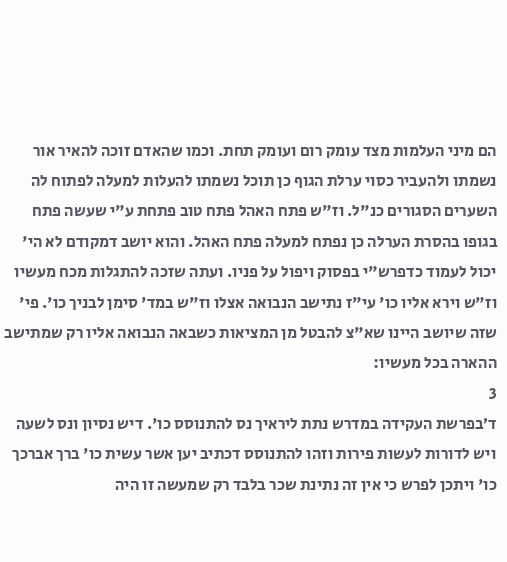הם מיני העלמות מצד עומק רום ועומק תחת. וכמו שהאדם זוכה להאיר אור נשמתו ולהעביר כסוי ערלת הגוף כן תוכל נשמתו להעלות למעלה לפתוח לה השערים הסגורים כנ"ל. וז"ש פתח האהל פתח טוב פתחת ע"י שעשה פתח בגופו בהסרת הערלה כן נפתח למעלה פתח האהל. והוא יושב דמקודם לא הי' יכול לעמוד כדפרש"י בפסוק ויפול על פניו. ועתה שזכה להתגלות מכח מעשיו וז"ש וירא אליו כו' עי"ז נתישב הנבואה אצלו וז"ש במד' סימן לבניך כו'. פי' שזה שיושב היינו שא"צ להבטל מן המציאות כשבאה הנבואה אליו רק שמתישב ההארה בכל מעשיו:
3
ד׳בפרשת העקידה במדרש נתת ליראיך נס להתנוסס כו'. דיש נסיון ונס לשעה ויש לדורות לעשות פירות וזהו להתנוסס דכתיב יען אשר עשית כו' ברך אברכך כו' ויתכן לפרש כי אין זה נתינת שכר בלבד רק שמעשה זו היה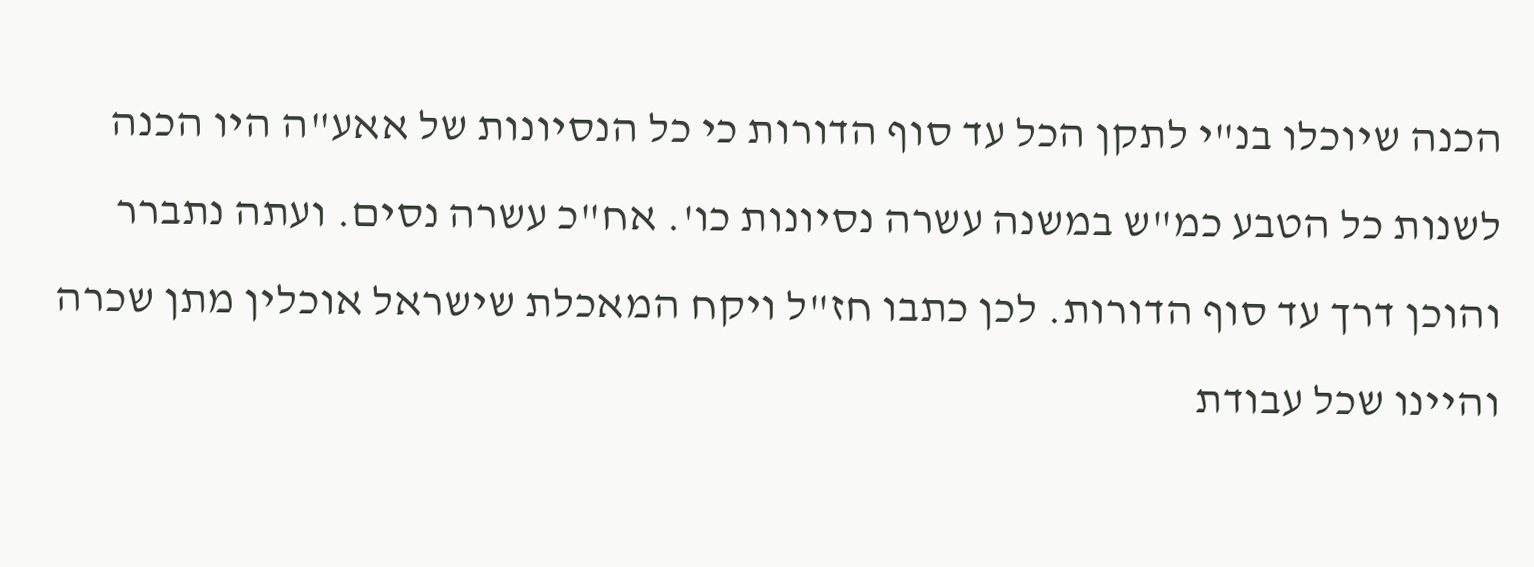הכנה שיוכלו בנ"י לתקן הכל עד סוף הדורות כי כל הנסיונות של אאע"ה היו הכנה לשנות כל הטבע כמ"ש במשנה עשרה נסיונות כו'. אח"כ עשרה נסים. ועתה נתברר והוכן דרך עד סוף הדורות. לכן כתבו חז"ל ויקח המאכלת שישראל אוכלין מתן שכרה והיינו שכל עבודת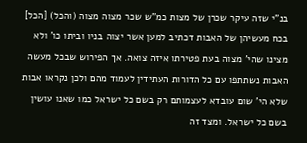בנ"י שזה עיקר שכרן של מצות כמ"ש שכר מצוה מצוה (והכל) [הכל] בכח מעשיהן של האבות דכתיב למען אשר יצוה בניו וביתו כו' ולא מצינו שהי' מצוה בעת פטירתו איזה צואה. אך הפירוש שבכל מעשה האבות נשתתפו עם כל הדורות העתידין לעמוד מהם ולכן נקראו אבות שלא הי' שום עובדא לעצמותם רק בשם כל ישראל כמו שאנו עושין בשם כל ישראל. ומצד זה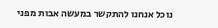נוכל אנחנו להתקשר במעשה אבות מפני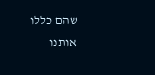שהם כללו אותנו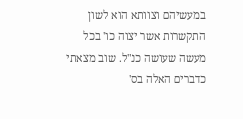במעשיהם וצוותא הוא לשון התקשרות אשר יצוה כו' בכל מעשה שעושה כנ"ל. שוב מצאתי כדברים האלה בס'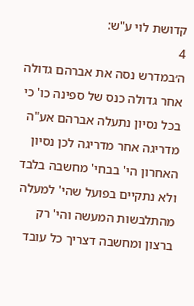קדושת לוי ע"ש:
4
ה׳במדרש נסה את אברהם גדולה אחר גדולה כנס של ספינה כו' כי בכל נסיון נתעלה אברהם אע"ה מדריגה אחר מדריגה לכן נסיון האחרון הי' בבחי' מחשבה בלבד ולא נתקיים בפועל שהי' למעלה מהתלבשות המעשה והי' רק ברצון ומחשבה דצריך כל עובד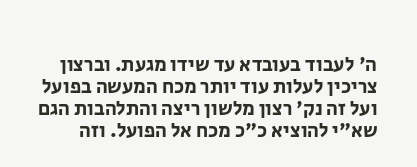ה' לעבוד בעובדא עד שידו מגעת. וברצון צריכין לעלות עוד יותר מכח המעשה בפועל ועל זה נק' רצון מלשון ריצה והתלהבות הגם שא"י להוציא כ"כ מכח אל הפועל. וזה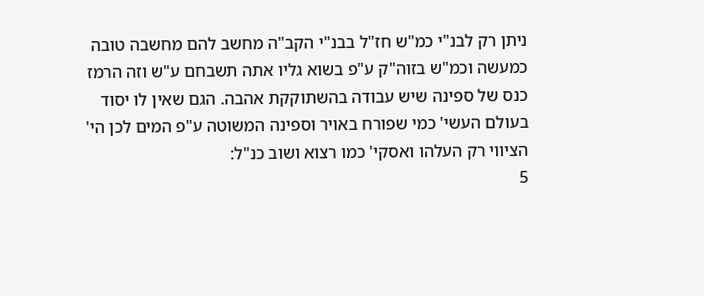ניתן רק לבנ"י כמ"ש חז"ל בבנ"י הקב"ה מחשב להם מחשבה טובה כמעשה וכמ"ש בזוה"ק ע"פ בשוא גליו אתה תשבחם ע"ש וזה הרמז כנס של ספינה שיש עבודה בהשתוקקת אהבה. הגם שאין לו יסוד בעולם העשי' כמי שפורח באויר וספינה המשוטה ע"פ המים לכן הי' הציווי רק העלהו ואסקי' כמו רצוא ושוב כנ"ל:
5